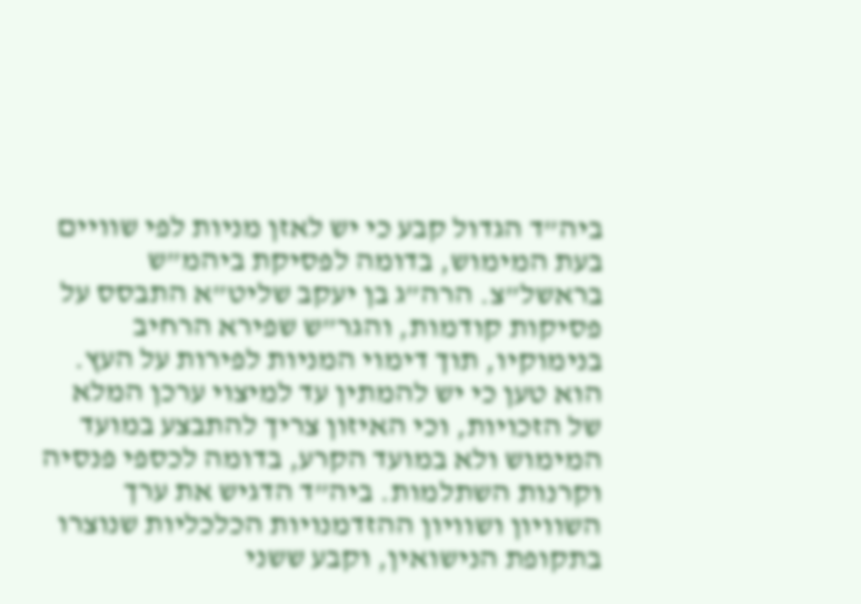ביה”ד הגדול קבע כי יש לאזן מניות לפי שוויים בעת המימוש, בדומה לפסיקת ביהמ”ש בראשל”צ. הרה”ג בן יעקב שליט”א התבסס על פסיקות קודמות, והגר”ש שפירא הרחיב בנימוקיו, תוך דימוי המניות לפירות על העץ. הוא טען כי יש להמתין עד למיצוי ערכן המלא של הזכויות, וכי האיזון צריך להתבצע במועד המימוש ולא במועד הקרע, בדומה לכספי פנסיה וקרנות השתלמות. ביה”ד הדגיש את ערך השוויון ושוויון ההזדמנויות הכלכליות שנוצרו בתקופת הנישואין, וקבע ששני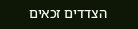הצדדים זכאים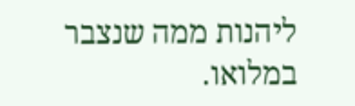ליהנות ממה שנצבר במלואו.